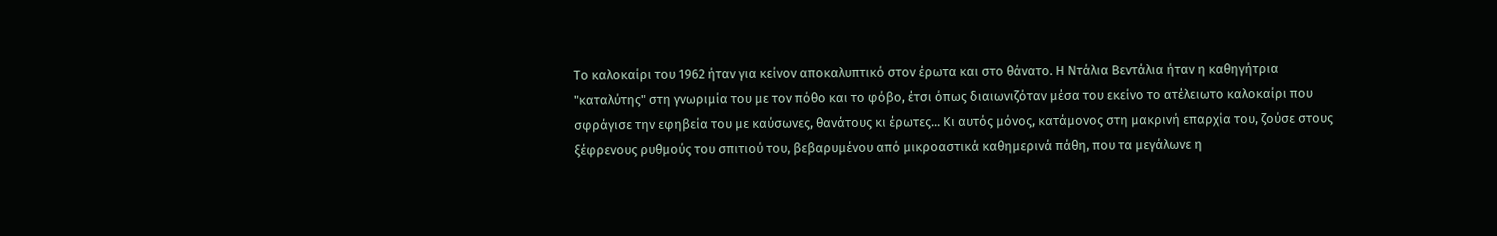Το καλοκαίρι του 1962 ήταν για κείνον αποκαλυπτικό στον έρωτα και στο θάνατο. Η Ντάλια Βεντάλια ήταν η καθηγήτρια "καταλύτης" στη γνωριμία του με τον πόθο και το φόβο, έτσι όπως διαιωνιζόταν μέσα του εκείνο το ατέλειωτο καλοκαίρι που σφράγισε την εφηβεία του με καύσωνες, θανάτους κι έρωτες... Κι αυτός μόνος, κατάμονος στη μακρινή επαρχία του, ζούσε στους ξέφρενους ρυθμούς του σπιτιού του, βεβαρυμένου από μικροαστικά καθημερινά πάθη, που τα μεγάλωνε η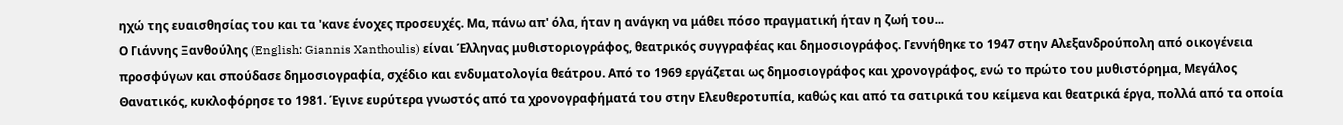ηχώ της ευαισθησίας του και τα 'κανε ένοχες προσευχές. Μα, πάνω απ' όλα, ήταν η ανάγκη να μάθει πόσο πραγματική ήταν η ζωή του...
Ο Γιάννης Ξανθούλης (English: Giannis Xanthoulis) είναι Έλληνας μυθιστοριογράφος, θεατρικός συγγραφέας και δημοσιογράφος. Γεννήθηκε το 1947 στην Αλεξανδρούπολη από οικογένεια προσφύγων και σπούδασε δημοσιογραφία, σχέδιο και ενδυματολογία θεάτρου. Από το 1969 εργάζεται ως δημοσιογράφος και χρονογράφος, ενώ το πρώτο του μυθιστόρημα, Μεγάλος Θανατικός, κυκλοφόρησε το 1981. Έγινε ευρύτερα γνωστός από τα χρονογραφήματά του στην Ελευθεροτυπία, καθώς και από τα σατιρικά του κείμενα και θεατρικά έργα, πολλά από τα οποία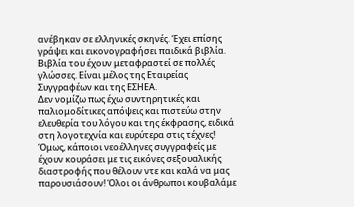ανέβηκαν σε ελληνικές σκηνές. Έχει επίσης γράψει και εικονογραφήσει παιδικά βιβλία. Βιβλία του έχουν μεταφραστεί σε πολλές γλώσσες. Είναι μέλος της Εταιρείας Συγγραφέων και της ΕΣΗΕΑ.
Δεν νομίζω πως έχω συντηρητικές και παλιομοδίτικες απόψεις και πιστεύω στην ελευθερία του λόγου και της έκφρασης, ειδικά στη λογοτεχνία και ευρύτερα στις τέχνες! Όμως, κάποιοι νεοέλληνες συγγραφείς με έχουν κουράσει με τις εικόνες σεξουαλικής διαστροφής που θέλουν ντε και καλά να μας παρουσιάσουν! Όλοι οι άνθρωποι κουβαλάμε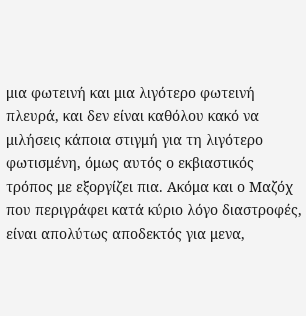μια φωτεινή και μια λιγότερο φωτεινή πλευρά, και δεν είναι καθόλου κακό να μιλήσεις κάποια στιγμή για τη λιγότερο φωτισμένη, όμως αυτός ο εκβιαστικός τρόπος με εξοργίζει πια. Ακόμα και ο Μαζόχ που περιγράφει κατά κύριο λόγο διαστροφές, είναι απολύτως αποδεκτός για μενα,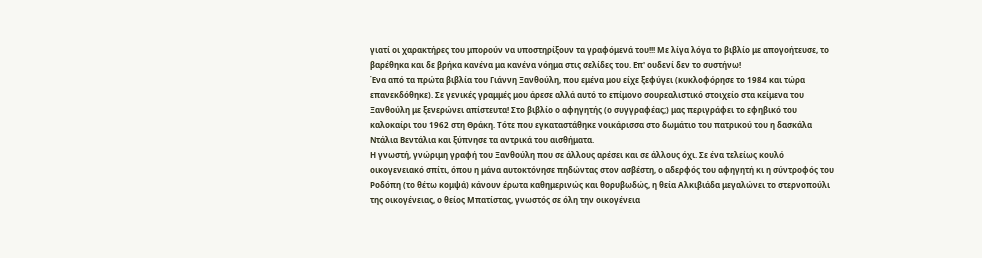γιατί οι χαρακτήρες του μπορούν να υποστηρίξουν τα γραφόμενά του!!! Με λίγα λόγα το βιβλίο με απογοήτευσε, το βαρέθηκα και δε βρήκα κανένα μα κανένα νόημα στις σελίδες του. Επ' ουδενί δεν το συστήνω!
Ένα από τα πρώτα βιβλία του Γιάννη Ξανθούλη, που εμένα μου είχε ξεφύγει (κυκλοφόρησε το 1984 και τώρα επανεκδόθηκε). Σε γενικές γραμμές μου άρεσε αλλά αυτό το επίμονο σουρεαλιστικό στοιχείο στα κείμενα του Ξανθούλη με ξενερώνει απίστευτα! Στο βιβλίο ο αφηγητής (ο συγγραφέας;) μας περιγράφει το εφηβικό του καλοκαίρι του 1962 στη Θράκη. Τότε που εγκαταστάθηκε νοικάρισσα στο δωμάτιο του πατρικού του η δασκάλα Ντάλια Βεντάλια και ξύπνησε τα αντρικά του αισθήματα.
Η γνωστή, γνώριμη γραφή του Ξανθούλη που σε άλλους αρέσει και σε άλλους όχι. Σε ένα τελείως κουλό οικογενειακό σπίτι, όπου η μάνα αυτοκτόνησε πηδώντας στον ασβέστη, ο αδερφός του αφηγητή κι η σύντροφός του Ροδόπη (το θέτω κομψά) κάνουν έρωτα καθημερινώς και θορυβωδώς, η θεία Αλκιβιάδα μεγαλώνει το στερνοπούλι της οικογένειας, ο θείος Μπατίστας, γνωστός σε όλη την οικογένεια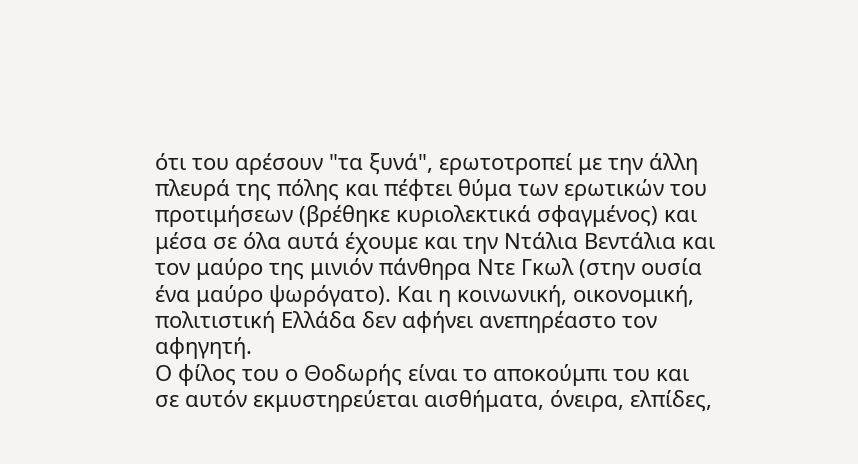ότι του αρέσουν "τα ξυνά", ερωτοτροπεί με την άλλη πλευρά της πόλης και πέφτει θύμα των ερωτικών του προτιμήσεων (βρέθηκε κυριολεκτικά σφαγμένος) και μέσα σε όλα αυτά έχουμε και την Ντάλια Βεντάλια και τον μαύρο της μινιόν πάνθηρα Ντε Γκωλ (στην ουσία ένα μαύρο ψωρόγατο). Και η κοινωνική, οικονομική, πολιτιστική Ελλάδα δεν αφήνει ανεπηρέαστο τον αφηγητή.
Ο φίλος του ο Θοδωρής είναι το αποκούμπι του και σε αυτόν εκμυστηρεύεται αισθήματα, όνειρα, ελπίδες,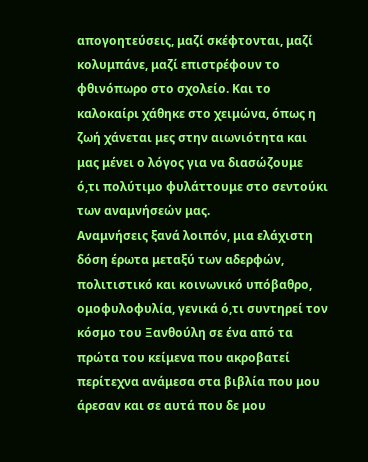απογοητεύσεις, μαζί σκέφτονται, μαζί κολυμπάνε, μαζί επιστρέφουν το φθινόπωρο στο σχολείο. Και το καλοκαίρι χάθηκε στο χειμώνα, όπως η ζωή χάνεται μες στην αιωνιότητα και μας μένει ο λόγος για να διασώζουμε ό,τι πολύτιμο φυλάττουμε στο σεντούκι των αναμνήσεών μας.
Αναμνήσεις ξανά λοιπόν, μια ελάχιστη δόση έρωτα μεταξύ των αδερφών, πολιτιστικό και κοινωνικό υπόβαθρο, ομοφυλοφυλία, γενικά ό,τι συντηρεί τον κόσμο του Ξανθούλη σε ένα από τα πρώτα του κείμενα που ακροβατεί περίτεχνα ανάμεσα στα βιβλία που μου άρεσαν και σε αυτά που δε μου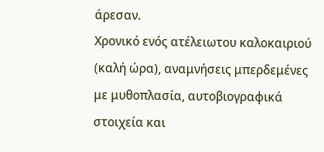άρεσαν.
Xρονικό ενός ατέλειωτου καλοκαιριού (καλή ώρα), αναμνήσεις μπερδεμένες με μυθοπλασία, αυτοβιογραφικά στοιχεία και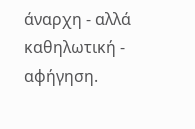άναρχη - αλλά καθηλωτική - αφήγηση.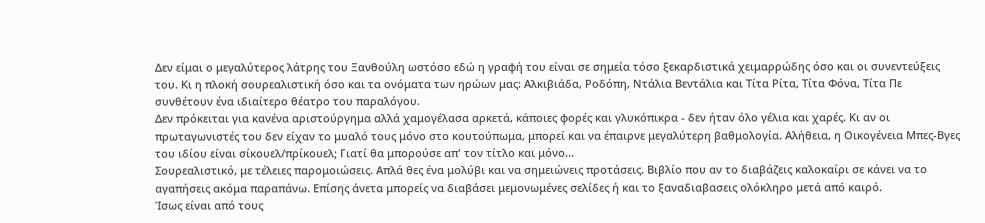Δεν είμαι ο μεγαλύτερος λάτρης του Ξανθούλη ωστόσο εδώ η γραφή του είναι σε σημεία τόσο ξεκαρδιστικά χειμαρρώδης όσο και οι συνεντεύξεις του. Κι η πλοκή σουρεαλιστική όσο και τα ονόματα των ηρώων μας: Αλκιβιάδα, Ροδόπη, Ντάλια Βεντάλια και Τίτα Ρίτα, Τίτα Φόνα, Τίτα Πε συνθέτουν ένα ιδιαίτερο θέατρο του παραλόγου.
Δεν πρόκειται για κανένα αριστούργημα αλλά χαμογέλασα αρκετά, κάποιες φορές και γλυκόπικρα - δεν ήταν όλο γέλια και χαρές. Κι αν οι πρωταγωνιστές του δεν είχαν το μυαλό τους μόνο στο κουτούπωμα, μπορεί και να έπαιρνε μεγαλύτερη βαθμολογία. Αλήθεια, η Οικογένεια Μπες-Βγες του ιδίου είναι σίκουελ/πρίκουελ; Γιατί θα μπορούσε απ' τον τίτλο και μόνο...
Σουρεαλιστικό, με τέλειες παρομοιώσεις. Απλά θες ένα μολύβι και να σημειώνεις προτάσεις. Βιβλίο που αν το διαβάζεις καλοκαίρι σε κάνει να το αγαπήσεις ακόμα παραπάνω. Επίσης άνετα μπορείς να διαβάσει μεμονωμένες σελίδες ή και το ξαναδιαβασεις ολόκληρο μετά από καιρό.
Ίσως είναι από τους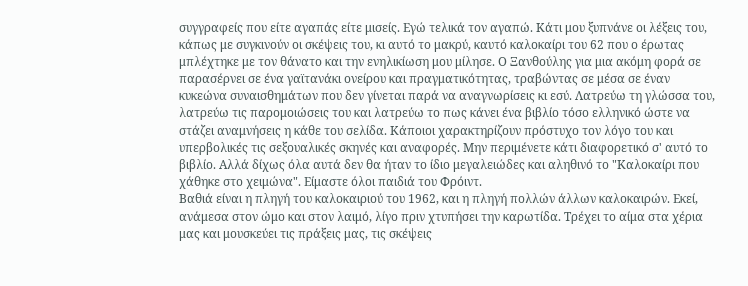συγγραφείς που είτε αγαπάς είτε μισείς. Εγώ τελικά τον αγαπώ. Κάτι μου ξυπνάνε οι λέξεις του, κάπως με συγκινούν οι σκέψεις του, κι αυτό το μακρύ, καυτό καλοκαίρι του 62 που ο έρωτας μπλέχτηκε με τον θάνατο και την ενηλικίωση μου μίλησε. Ο Ξανθούλης για μια ακόμη φορά σε παρασέρνει σε ένα γαϊτανάκι ονείρου και πραγματικότητας, τραβώντας σε μέσα σε έναν κυκεώνα συναισθημάτων που δεν γίνεται παρά να αναγνωρίσεις κι εσύ. Λατρεύω τη γλώσσα του, λατρεύω τις παρομοιώσεις του και λατρεύω το πως κάνει ένα βιβλίο τόσο ελληνικό ώστε να στάζει αναμνήσεις η κάθε του σελίδα. Κάποιοι χαρακτηρίζουν πρόστυχο τον λόγο του και υπερβολικές τις σεξουαλικές σκηνές και αναφορές. Μην περιμένετε κάτι διαφορετικό σ' αυτό το βιβλίο. Αλλά δίχως όλα αυτά δεν θα ήταν το ίδιο μεγαλειώδες και αληθινό το "Καλοκαίρι που χάθηκε στο χειμώνα". Είμαστε όλοι παιδιά του Φρόιντ.
Βαθιά είναι η πληγή του καλοκαιριού του 1962, και η πληγή πολλών άλλων καλοκαιρών. Εκεί, ανάμεσα στον ώμο και στον λαιμό, λίγο πριν χτυπήσει την καρωτίδα. Τρέχει το αίμα στα χέρια μας και μουσκεύει τις πράξεις μας, τις σκέψεις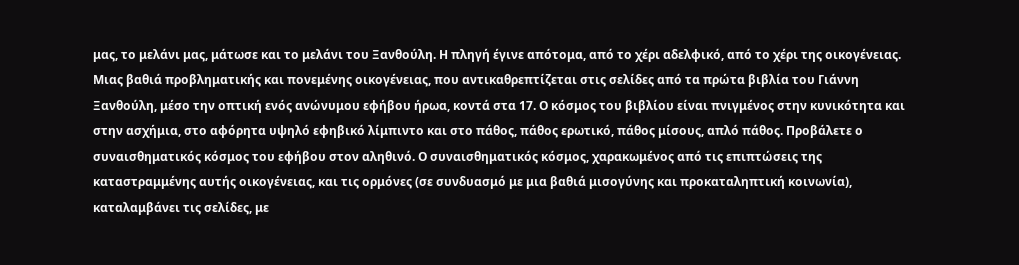μας, το μελάνι μας, μάτωσε και το μελάνι του Ξανθούλη. Η πληγή έγινε απότομα, από το χέρι αδελφικό, από το χέρι της οικογένειας. Μιας βαθιά προβληματικής και πονεμένης οικογένειας, που αντικαθρεπτίζεται στις σελίδες από τα πρώτα βιβλία του Γιάννη Ξανθούλη, μέσο την οπτική ενός ανώνυμου εφήβου ήρωα, κοντά στα 17. Ο κόσμος του βιβλίου είναι πνιγμένος στην κυνικότητα και στην ασχήμια, στο αφόρητα υψηλό εφηβικό λίμπιντο και στο πάθος, πάθος ερωτικό, πάθος μίσους, απλό πάθος. Προβάλετε ο συναισθηματικός κόσμος του εφήβου στον αληθινό. Ο συναισθηματικός κόσμος, χαρακωμένος από τις επιπτώσεις της καταστραμμένης αυτής οικογένειας, και τις ορμόνες (σε συνδυασμό με μια βαθιά μισογύνης και προκαταληπτική κοινωνία), καταλαμβάνει τις σελίδες, με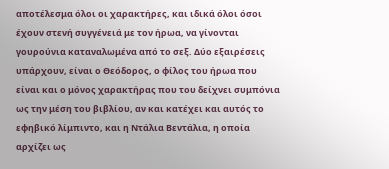αποτέλεσμα όλοι οι χαρακτήρες, και ιδικά όλοι όσοι έχουν στενή συγγένειά με τον ήρωα, να γίνονται γουρούνια καταναλωμένα από το σεξ. Δύο εξαιρέσεις υπάρχουν, είναι ο Θεόδορος, ο φίλος του ήρωα που είναι και ο μόνος χαρακτήρας που του δείχνει συμπόνια ως την μέση του βιβλίου, αν και κατέχει και αυτός το εφηβικό λίμπιντο, και η Ντάλια Βεντάλια, η οποία αρχίζει ως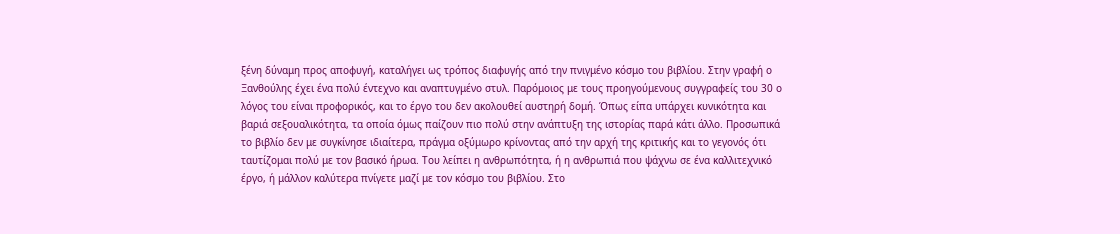ξένη δύναμη προς αποφυγή, καταλήγει ως τρόπος διαφυγής από την πνιγμένο κόσμο του βιβλίου. Στην γραφή ο Ξανθούλης έχει ένα πολύ έντεχνο και αναπτυγμένο στυλ. Παρόμοιος με τους προηγούμενους συγγραφείς του 30 ο λόγος του είναι προφορικός, και το έργο του δεν ακολουθεί αυστηρή δομή. Όπως είπα υπάρχει κυνικότητα και βαριά σεξουαλικότητα, τα οποία όμως παίζουν πιο πολύ στην ανάπτυξη της ιστορίας παρά κάτι άλλο. Προσωπικά το βιβλίο δεν με συγκίνησε ιδιαίτερα, πράγμα οξύμωρο κρίνοντας από την αρχή της κριτικής και το γεγονός ότι ταυτίζομαι πολύ με τον βασικό ήρωα. Του λείπει η ανθρωπότητα, ή η ανθρωπιά που ψάχνω σε ένα καλλιτεχνικό έργο, ή μάλλον καλύτερα πνίγετε μαζί με τον κόσμο του βιβλίου. Στο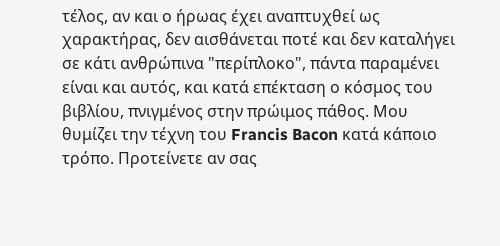τέλος, αν και ο ήρωας έχει αναπτυχθεί ως χαρακτήρας, δεν αισθάνεται ποτέ και δεν καταλήγει σε κάτι ανθρώπινα "περίπλοκο", πάντα παραμένει είναι και αυτός, και κατά επέκταση ο κόσμος του βιβλίου, πνιγμένος στην πρώιμος πάθος. Μου θυμίζει την τέχνη του Francis Bacon κατά κάποιο τρόπο. Προτείνετε αν σας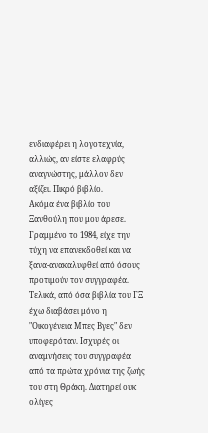ενδιαφέρει η λογοτεχνία, αλλιώς, αν είστε ελαφρύς αναγνώστης, μάλλον δεν αξίζει. Πικρό βιβλίο.
Ακόμα ένα βιβλίο του Ξανθούλη που μου άρεσε. Γραμμένο το 1984, είχε την τύχη να επανεκδοθεί και να ξανα-ανακαλυφθεί από όσους προτιμούν τον συγγραφέα. Τελικά, από όσα βιβλία του ΓΞ έχω διαβάσει μόνο η "Οικογένεια Μπες Βγες" δεν υποφερόταν. Ισχυρές οι αναμνήσεις του συγγραφέα από τα πρώτα χρόνια της ζωής του στη Θράκη. Διατηρεί ουκ ολίγες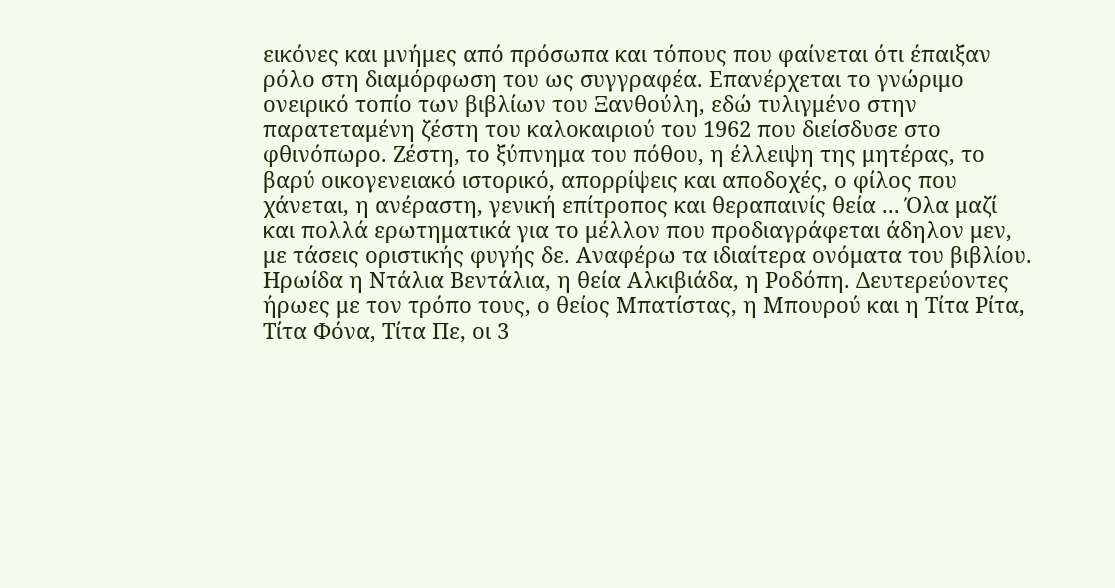εικόνες και μνήμες από πρόσωπα και τόπους που φαίνεται ότι έπαιξαν ρόλο στη διαμόρφωση του ως συγγραφέα. Επανέρχεται το γνώριμο ονειρικό τοπίο των βιβλίων του Ξανθούλη, εδώ τυλιγμένο στην παρατεταμένη ζέστη του καλοκαιριού του 1962 που διείσδυσε στο φθινόπωρο. Ζέστη, το ξύπνημα του πόθου, η έλλειψη της μητέρας, το βαρύ οικογενειακό ιστορικό, απορρίψεις και αποδοχές, ο φίλος που χάνεται, η ανέραστη, γενική επίτροπος και θεραπαινίς θεία ... Όλα μαζί και πολλά ερωτηματικά για το μέλλον που προδιαγράφεται άδηλον μεν, με τάσεις οριστικής φυγής δε. Αναφέρω τα ιδιαίτερα ονόματα του βιβλίου. Ηρωίδα η Ντάλια Βεντάλια, η θεία Αλκιβιάδα, η Ροδόπη. Δευτερεύοντες ήρωες με τον τρόπο τους, ο θείος Μπατίστας, η Μπουρού και η Τίτα Ρίτα, Τίτα Φόνα, Τίτα Πε, οι 3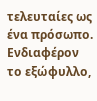τελευταίες ως ένα πρόσωπο. Ενδιαφέρον το εξώφυλλο,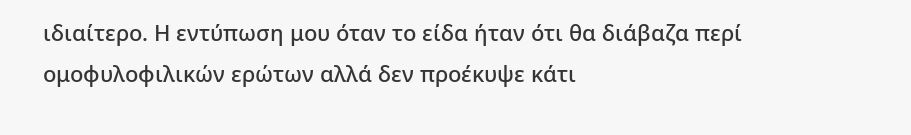ιδιαίτερο. Η εντύπωση μου όταν το είδα ήταν ότι θα διάβαζα περί ομοφυλοφιλικών ερώτων αλλά δεν προέκυψε κάτι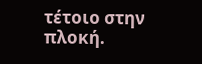τέτοιο στην πλοκή.